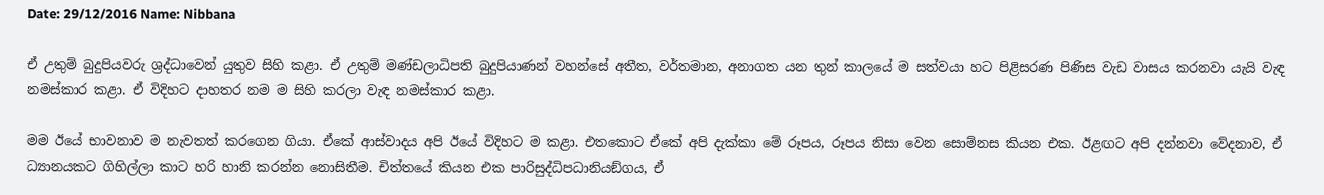Date: 29/12/2016 Name: Nibbana

ඒ උතුම් බුදුපියවරු ශ්‍රද්ධාවෙන් යුතුව සිහි කළා. ඒ උතුම් මණ්ඩලාධිපති බුදුපියාණන් වහන්සේ අතීත, වර්තමාන, අනාගත යන තුන් කාලයේ ම සත්වයා හට පිළිසරණ පිණිස වැඩ වාසය කරනවා යැයි වැඳ නමස්කාර කළා. ඒ විදිහට දාහතර නම ම සිහි කරලා වැඳ නමස්කාර කළා.

මම ඊයේ භාවනාව ම නැවතත් කරගෙන ගියා. ඒකේ ආස්වාදය අපි ඊයේ විදිහට ම කළා. එතකොට ඒකේ අපි දැක්කා මේ රූපය, රූපය නිසා වෙන සොම්නස කියන එක. ඊළඟට අපි දන්නවා වේදනාව, ඒ ධ්‍යානයකට ගිහිල්ලා කාට හරි හානි කරන්න නොසිතීම. චිත්තයේ කියන එක පාරිසුද්ධිපධානියඞ්ගය, ඒ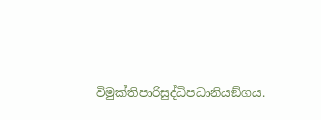විමුක්තිපාරිසුද්ධිපධානියඞ්ගය.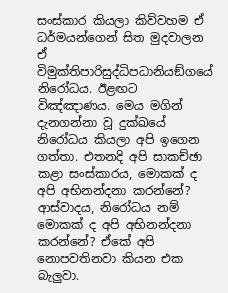සංස්කාර කියලා කිව්වහම ඒ ධර්මයන්ගෙන් සිත මුදවාලන ඒ විමුක්තිපාරිසුද්ධිපධානියඞ්ගයේ නිරෝධය. ඊළඟට විඤ්ඤාණය. මෙය මගින් දැනගන්නා වූ දුක්ඛයේ නිරෝධය කියලා අපි ඉගෙන ගත්තා. එතනදි අපි සාකච්ඡා කළා සංස්කාරය, මොකක් ද අපි අභිනන්දනා කරන්නේ? ආස්වාදය, නිරෝධය නම් මොකක් ද අපි අභිනන්දනා කරන්නේ? ඒකේ අපි නොපවතිනවා කියන එක බැලුවා.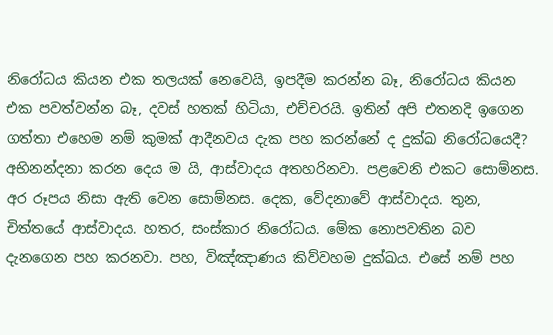නිරෝධය කියන එක තලයක් නෙවෙයි, ඉපදීම කරන්න බෑ, නිරෝධය කියන එක පවත්වන්න බෑ, දවස් හතක් හිටියා, එච්චරයි. ඉතින් අපි එතනදි ඉගෙන ගත්තා එහෙම නම් කුමක් ආදීනවය දැක පහ කරන්නේ ද දුක්ඛ නිරෝධයෙදී? අභිනන්දනා කරන දෙය ම යි, ආස්වාදය අතහරිනවා. පළවෙනි එකට සොම්නස. අර රූපය නිසා ඇති වෙන සොම්නස. දෙක, වේදනාවේ ආස්වාදය. තුන, චිත්තයේ ආස්වාදය. හතර, සංස්කාර නිරෝධය. මේක නොපවතින බව දැනගෙන පහ කරනවා. පහ, විඤ්ඤාණය කිව්වහම දුක්ඛය. එසේ නම් පහ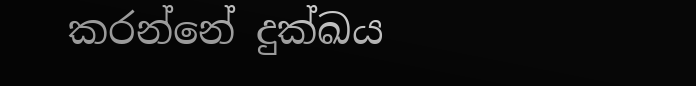කරන්නේ දුක්ඛය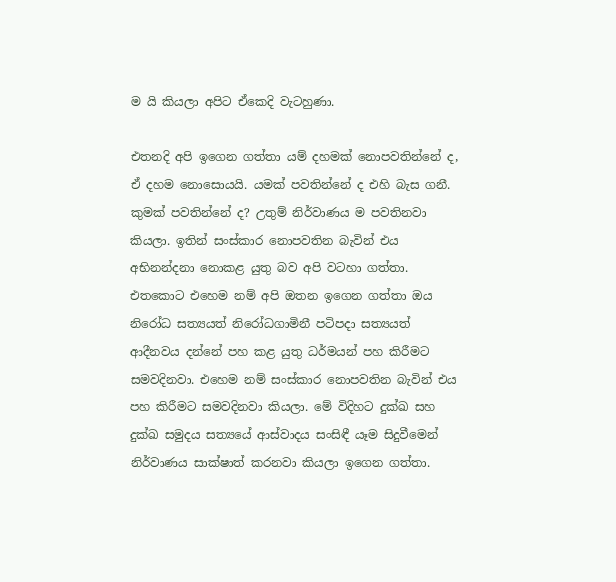ම යි කියලා අපිට ඒකෙදි වැටහුණා.

එතනදි අපි ඉගෙන ගත්තා යම් දහමක් නොපවතින්නේ ද, ඒ දහම නොසොයයි. යමක් පවතින්නේ ද එහි බැස ගනී. කුමක් පවතින්නේ ද? උතුම් නිර්වාණය ම පවතිනවා කියලා. ඉතින් සංස්කාර නොපවතින බැවින් එය අභිනන්දනා නොකළ යුතු බව අපි වටහා ගත්තා. එතකොට එහෙම නම් අපි ඔතන ඉගෙන ගත්තා ඔය නිරෝධ සත්‍යයත් නිරෝධගාමිනී පටිපදා සත්‍යයත් ආදීනවය දන්නේ පහ කළ යුතු ධර්මයන් පහ කිරීමට සමවදිනවා. එහෙම නම් සංස්කාර නොපවතින බැවින් එය පහ කිරීමට සමවදිනවා කියලා. මේ විදිහට දුක්ඛ සහ දුක්ඛ සමුදය සත්‍යයේ ආස්වාදය සංසිඳී යෑම සිදුවීමෙන් නිර්වාණය සාක්ෂාත් කරනවා කියලා ඉගෙන ගත්තා.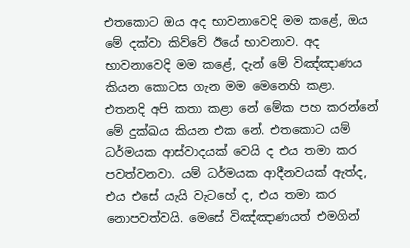එතකොට ඔය අද භාවනාවෙදි මම කළේ, ඔය මේ දක්වා කිව්වේ ඊයේ භාවනාව. අද භාවනාවෙදි මම කළේ, දැන් මේ විඤ්ඤාණය කියන කොටස ගැන මම මෙනෙහි කළා. එතනදි අපි කතා කළා නේ මේක පහ කරන්නේ මේ දුක්ඛය කියන එක නේ. එතකොට යම් ධර්මයක ආස්වාදයක් වෙයි ද එය තමා කර පවත්වනවා. යම් ධර්මයක ආදීනවයක් ඇත්ද, එය එසේ යැයි වැටහේ ද, එය තමා කර නොපවත්වයි. මෙසේ විඤ්ඤාණයත් එමගින්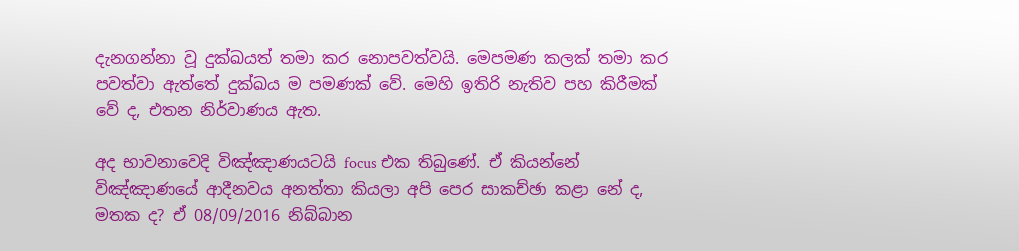දැනගන්නා වූ දුක්ඛයත් තමා කර නොපවත්වයි. මෙපමණ කලක් තමා කර පවත්වා ඇත්තේ දුක්ඛය ම පමණක් වේ. මෙහි ඉතිරි නැතිව පහ කිරීමක් වේ ද, එතන නිර්වාණය ඇත.

අද භාවනාවෙදි විඤ්ඤාණයටයි focus එක තිබුණේ. ඒ කියන්නේ විඤ්ඤාණයේ ආදීනවය අනත්තා කියලා අපි පෙර සාකච්ඡා කළා නේ ද, මතක ද? ඒ 08/09/2016 නිබ්බාන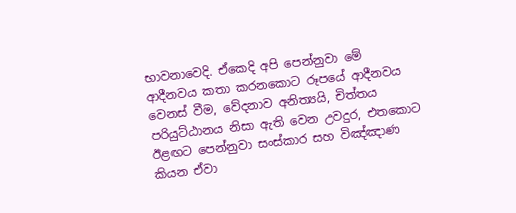භාවනාවෙදි. ඒකෙදි අපි පෙන්නුවා මේ ආදීනවය කතා කරනකොට රූපයේ ආදීනවය වෙනස් වීම, වේදනාව අනිත්‍යයි, චිත්තය පරියුට්ඨානය නිසා ඇති වෙන උවදුර, එතකොට ඊළඟට පෙන්නුවා සංස්කාර සහ විඤ්ඤාණ කියන ඒවා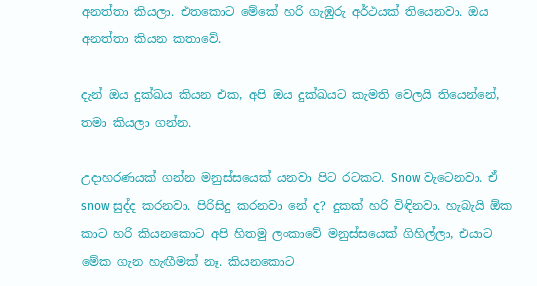අනත්තා කියලා. එතකොට මේකේ හරි ගැඹුරු අර්ථයක් තියෙනවා. ඔය අනත්තා කියන කතාවේ.

දැන් ඔය දුක්ඛය කියන එක, අපි ඔය දුක්ඛයට කැමති වෙලයි තියෙන්නේ, තමා කියලා ගන්න.

උදාහරණයක් ගන්න මනුස්සයෙක් යනවා පිට රටකට. Snow වැටෙනවා. ඒ snow සුද්ද කරනවා. පිරිසිදු කරනවා නේ ද? දුකක් හරි විඳිනවා. හැබැයි ඕක කාට හරි කියනකොට අපි හිතමු ලංකාවේ මනුස්සයෙක් ගිහිල්ලා, එයාට මේක ගැන හැඟීමක් නෑ. කියනකොට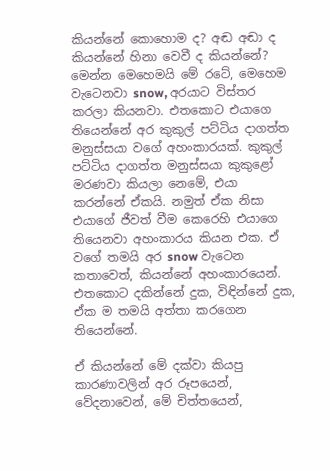කියන්නේ කොහොම ද? අඬ අඬා ද කියන්නේ හිනා වෙවී ද කියන්නේ? මෙන්න මෙහෙමයි මේ රටේ, මෙහෙම වැටෙනවා snow, අරයාට විස්තර කරලා කියනවා. එතකොට එයාගෙ තියෙන්නේ අර කුකුල් පට්ටිය දාගත්ත මනුස්සයා වගේ අහංකාරයක්. කුකුල් පට්ටිය දාගත්ත මනුස්සයා කුකුළෝ මරණවා කියලා නෙමේ, එයා කරන්නේ ඒකයි. නමුත් ඒක නිසා එයාගේ ජීවත් වීම කෙරෙහි එයාගෙ තියෙනවා අහංකාරය කියන එක. ඒ වගේ තමයි අර snow වැටෙන කතාවෙත්, කියන්නේ අහංකාරයෙන්. එතකොට දකින්නේ දුක, විඳින්නේ දුක, ඒක ම තමයි අත්තා කරගෙන තියෙන්නේ.

ඒ කියන්නේ මේ දක්වා කියපු කාරණාවලින් අර රූපයෙන්, වේදනාවෙන්, මේ චිත්තයෙන්,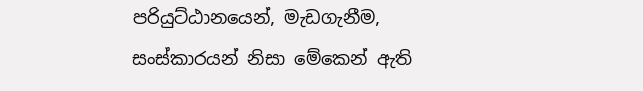පරියුට්ඨානයෙන්, මැඩගැනීම, සංස්කාරයන් නිසා මේකෙන් ඇති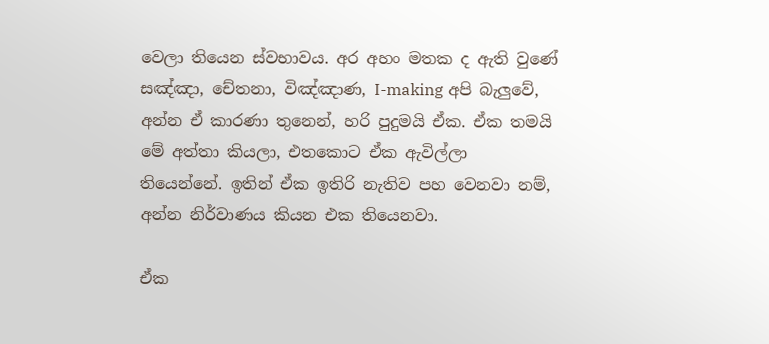වෙලා තියෙන ස්වභාවය. අර අහං මතක ද ඇති වුණේ සඤ්ඤා, චේතනා, විඤ්ඤාණ, I-making අපි බැලුවේ, අන්න ඒ කාරණා තුනෙන්, හරි පුදුමයි ඒක. ඒක තමයි මේ අත්තා කියලා, එතකොට ඒක ඇවිල්ලා තියෙන්නේ. ඉතින් ඒක ඉතිරි නැතිව පහ වෙනවා නම්, අන්න නිර්වාණය කියන එක තියෙනවා.

ඒක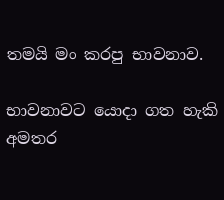තමයි මං කරපු භාවනාව.

භාවනාවට යොදා ගත හැකි අමතර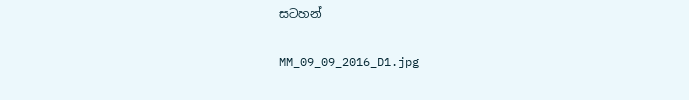සටහන්

MM_09_09_2016_D1.jpg